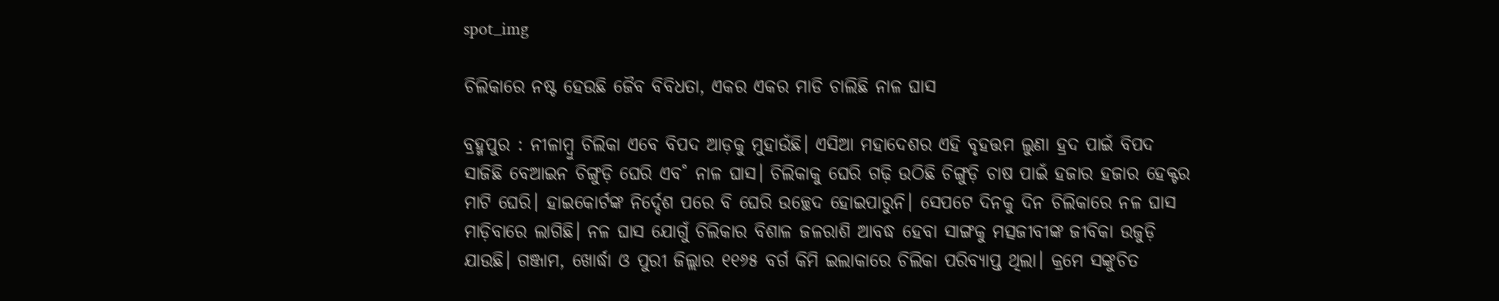spot_img

ଚିଲିକାରେ ନଷ୍ଟ ହେଉଛି ଜୈବ ବିବିଧତା, ଏକର ଏକର ମାଡି ଚାଲିଛି ନାଳ ଘାସ

ବ୍ରହ୍ମପୁର : ନୀଳାମ୍ବୁ ଚିଲିକା ଏବେ ବିପଦ ଆଡ଼କୁ ମୁହାଉଁଛି। ଏସିଆ ମହାଦେଶର ଏହି ବୃହତ୍ତମ ଲୁଣା ହ୍ରଦ ପାଇଁ ବିପଦ ସାଜିଛି ବେଆଇନ ଚିଙ୍ଗୁଡ଼ି ଘେରି ଏବ˚ ନାଳ ଘାସ। ଚିଲିକାକୁ ଘେରି ଗଢ଼ି ଉଠିଛି ଚିଙ୍ଗୁଡ଼ି ଚାଷ ପାଇଁ ହଜାର ହଜାର ହେକ୍ଟର ମାଟି ଘେରି। ହାଇକୋର୍ଟଙ୍କ ନିର୍ଦ୍ଦେଶ ପରେ ବି ଘେରି ଉଚ୍ଛେଦ ହୋଇପାରୁନି। ସେପଟେ ଦିନକୁ ଦିନ ଚିଲିକାରେ ନଳ ଘାସ ମାଡ଼ିବାରେ ଲାଗିଛି। ନଳ ଘାସ ଯୋଗୁଁ ଚିଲିକାର ବିଶାଳ ଜଳରାଶି ଆବଦ୍ଧ ହେବା ସାଙ୍ଗକୁ ମତ୍ସଜୀବୀଙ୍କ ଜୀବିକା ଉଜୁଡ଼ି ଯାଉଛି। ଗଞ୍ଜାମ, ଖୋର୍ଦ୍ଧା ଓ ପୁରୀ ଜିଲ୍ଲାର ୧୧୬୫ ବର୍ଗ କିମି ଇଲାକାରେ ଚିଲିକା ପରିବ୍ୟାପ୍ତ ଥିଲା। କ୍ରମେ ସଙ୍କୁଚିତ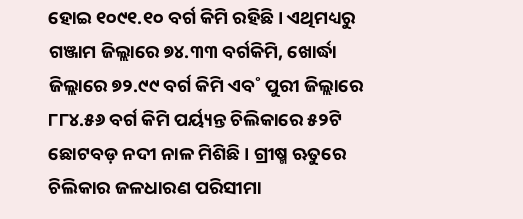ହୋଇ ୧୦୯୧.୧୦ ବର୍ଗ କିମି ରହିଛି। ଏଥିମଧ୍ୟରୁ ଗଞ୍ଜାମ ଜିଲ୍ଲାରେ ୭୪.୩୩ ବର୍ଗକିମି, ଖୋର୍ଦ୍ଧା ଜିଲ୍ଲାରେ ୭୨.୯୯ ବର୍ଗ କିମି ଏବ˚ ପୁରୀ ଜିଲ୍ଲାରେ ୮୮୪.୫୬ ବର୍ଗ କିମି ପର୍ୟ୍ୟନ୍ତ ଚିଲିକାରେ ୫୨ଟି ଛୋଟବଡ଼ ନଦୀ ନାଳ ମିଶିଛି । ଗ୍ରୀଷ୍ମ ଋତୁରେ ଚିଲିକାର ଜଳଧାରଣ ପରିସୀମା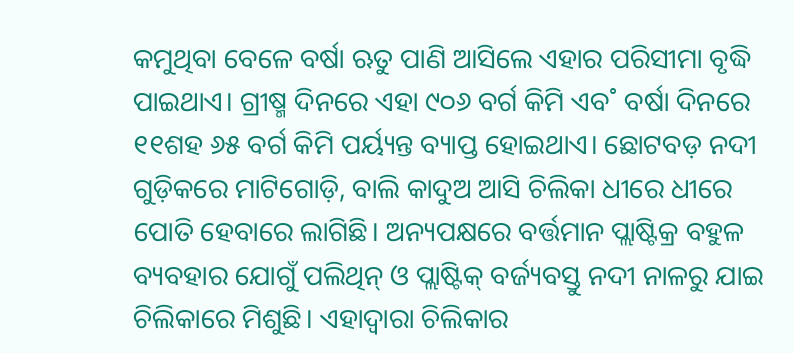କମୁଥିବା ବେଳେ ବର୍ଷା ଋତୁ ପାଣି ଆସିଲେ ଏହାର ପରିସୀମା ବୃଦ୍ଧି ପାଇଥାଏ। ଗ୍ରୀଷ୍ମ ଦିନରେ ଏହା ୯୦୬ ବର୍ଗ କିମି ଏବ˚ ବର୍ଷା ଦିନରେ ୧୧ଶହ ୬୫ ବର୍ଗ କିମି ପର୍ୟ୍ୟନ୍ତ ବ୍ୟାପ୍ତ ହୋଇଥାଏ। ଛୋଟବଡ଼ ନଦୀ ଗୁଡ଼ିକରେ ମାଟିଗୋଡ଼ି, ବାଲି କାଦୁଅ ଆସି ଚିଲିକା ଧୀରେ ଧୀରେ ପୋତି ହେବାରେ ଲାଗିଛି। ଅନ୍ୟପକ୍ଷରେ ବର୍ତ୍ତମାନ ପ୍ଲାଷ୍ଟିକ୍ର ବହୁଳ ବ୍ୟବହାର ଯୋଗୁଁ ପଲିଥିନ୍ ଓ ପ୍ଲାଷ୍ଟିକ୍ ବର୍ଜ୍ୟବସ୍ତୁ ନଦୀ ନାଳରୁ ଯାଇ ଚିଲିକାରେ ମିଶୁଛି। ଏହାଦ୍ବାରା ଚିଲିକାର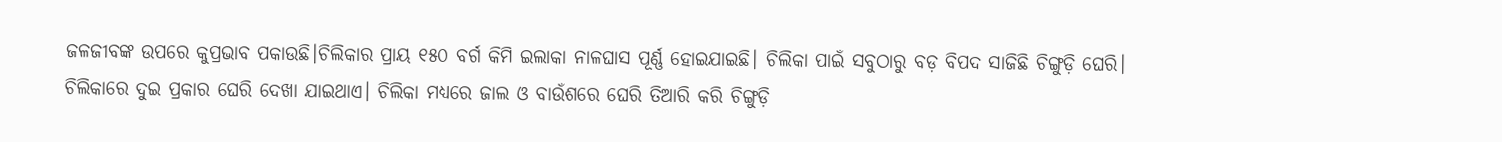ଜଳଜୀବଙ୍କ ଉପରେ କୁପ୍ରଭାବ ପକାଉଛି।ଚିଲିକାର ପ୍ରାୟ ୧୫୦ ବର୍ଗ କିମି ଇଲାକା ନାଳଘାସ ପୂର୍ଣ୍ଣ ହୋଇଯାଇଛି। ଚିଲିକା ପାଇଁ ସବୁଠାରୁ ବଡ଼ ବିପଦ ସାଜିଛି ଚିଙ୍ଗୁଡ଼ି ଘେରି। ଚିଲିକାରେ ଦୁଇ ପ୍ରକାର ଘେରି ଦେଖା ଯାଇଥାଏ। ଚିଲିକା ମଧ୍ୟରେ ଜାଲ ଓ ବାଉଁଶରେ ଘେରି ତିଆରି କରି ଚିଙ୍ଗୁଡ଼ି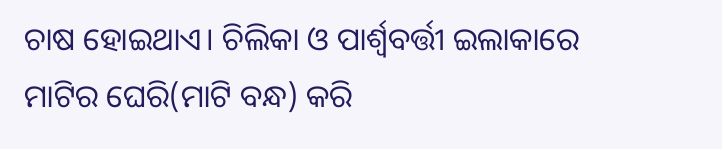ଚାଷ ହୋଇଥାଏ। ଚିଲିକା ଓ ପାର୍ଶ୍ବବର୍ତ୍ତୀ ଇଲାକାରେ ମାଟିର ଘେରି(ମାଟି ବନ୍ଧ) କରି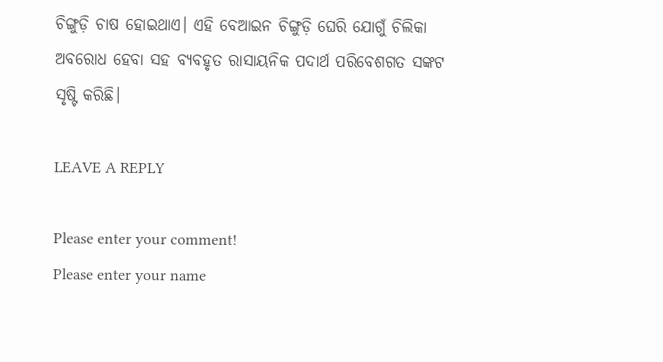ଚିଙ୍ଗୁଡ଼ି ଚାଷ ହୋଇଥାଏ। ଏହି ବେଆଇନ ଚିଙ୍ଗୁଡ଼ି ଘେରି ଯୋଗୁଁ ଚିଲିକା ଅବରୋଧ ହେବା ସହ ବ୍ୟବହୃତ ରାସାୟନିକ ପଦାର୍ଥ ପରିବେଶଗତ ସଙ୍କଟ ସୃଷ୍ଟି କରିଛି।

LEAVE A REPLY

Please enter your comment!
Please enter your name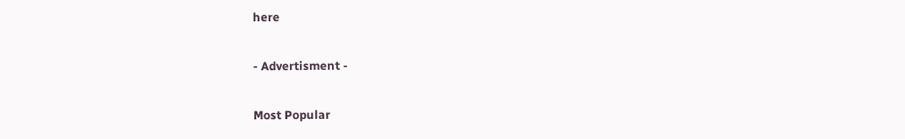here

- Advertisment -

Most Popular